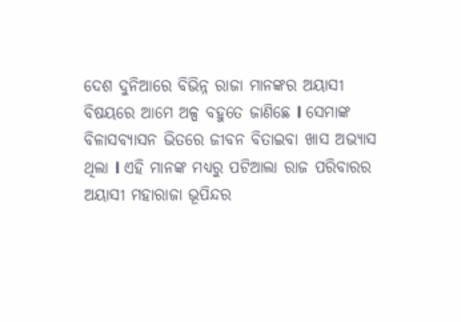ଦେଶ ଦୁନିଆରେ ବିଭିନ୍ନ ରାଜା ମାନଙ୍କର ଅୟାସୀ ବିଷୟରେ ଆମେ ଅଳ୍ପ ବହୁତେ ଜାଣିଛେ l ସେମାଙ୍କ ବିଳାସବ୍ୟାସନ ଭିତରେ ଜୀବନ ବିତାଇବା ଖାସ ଅଭ୍ୟାସ ଥିଲା l ଏହି ମାନଙ୍କ ମଧ୍ୟରୁ ପଟିଆଲା ରାଜ ପରିବାରର ଅୟାସୀ ମହାରାଜା ଭୂପିନ୍ଦର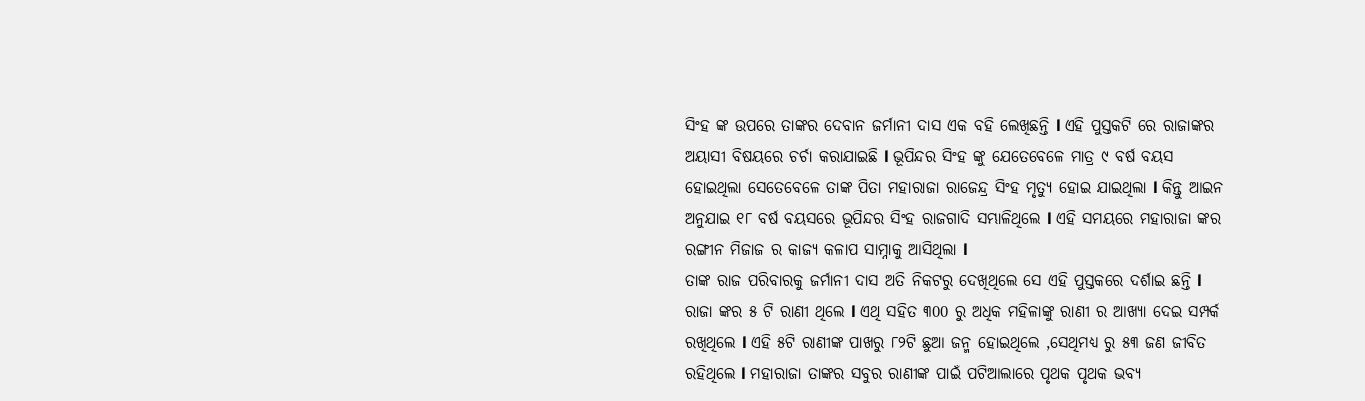ସିଂହ ଙ୍କ ଉପରେ ତାଙ୍କର ଦେବାନ ଜର୍ମାନୀ ଦାସ ଏକ ବହି ଲେଖିଛନ୍ତି l ଏହି ପୁସ୍ତକଟି ରେ ରାଜାଙ୍କର ଅୟାସୀ ବିଷୟରେ ଚର୍ଚା କରାଯାଇଛି l ଭୂପିନ୍ଦର ସିଂହ ଙ୍କୁ ଯେତେବେଳେ ମାତ୍ର ୯ ବର୍ଷ ବୟସ ହୋଇଥିଲା ସେତେବେଳେ ତାଙ୍କ ପିତା ମହାରାଜା ରାଜେନ୍ଦ୍ର ସିଂହ ମୃତ୍ୟୁ ହୋଇ ଯାଇଥିଲା l କିନ୍ତୁ ଆଇନ ଅନୁଯାଇ ୧୮ ବର୍ଷ ବୟସରେ ଭୂପିନ୍ଦର ସିଂହ ରାଜଗାଦି ସମ୍ଭାଳିଥିଲେ l ଏହି ସମୟରେ ମହାରାଜା ଙ୍କର ରଙ୍ଗୀନ ମିଜାଜ ର କାଜ୍ୟ କଳାପ ସାମ୍ନାକୁ ଆସିଥିଲା l
ତାଙ୍କ ରାଜ ପରିବାରକୁ ଜର୍ମାନୀ ଦାସ ଅତି ନିକଟରୁ ଦେଖିଥିଲେ ସେ ଏହି ପୁସ୍ତକରେ ଦର୍ଶାଇ ଛନ୍ତି l ରାଜା ଙ୍କର ୫ ଟି ରାଣୀ ଥିଲେ l ଏଥି ସହିତ ୩00 ରୁ ଅଧିକ ମହିଳାଙ୍କୁ ରାଣୀ ର ଆଖ୍ୟା ଦେଇ ସମ୍ପର୍କ ରଖିଥିଲେ l ଏହି ୫ଟି ରାଣୀଙ୍କ ପାଖରୁ ୮୨ଟି ଛୁଆ ଜନ୍ମ ହୋଇଥିଲେ ,ସେଥିମଧ୍ୟ ରୁ ୫୩ ଜଣ ଜୀବିତ ରହିଥିଲେ l ମହାରାଜା ତାଙ୍କର ସବୁର ରାଣୀଙ୍କ ପାଇଁ ପଟିଆଲାରେ ପୃଥକ ପୃଥକ ଭବ୍ୟ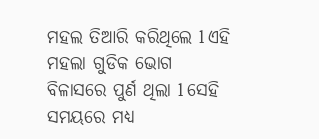ମହଲ ତିଆରି କରିଥିଲେ l ଏହି ମହଲା ଗୁଡିକ ଭୋଗ ବିଳାସରେ ପୁର୍ଣ ଥିଲା l ସେହି ସମୟରେ ମଧ୍ୟ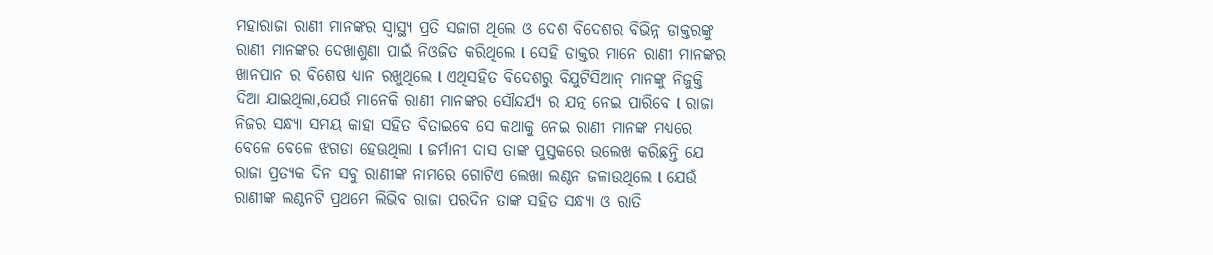ମହାରାଜା ରାଣୀ ମାନଙ୍କର ସ୍ୱାସ୍ଥ୍ୟ ପ୍ରତି ସଜାଗ ଥିଲେ ଓ ଦେଶ ବିଦେଶର ବିଭିନ୍ନ ଡାକ୍ତରଙ୍କୁ ରାଣୀ ମାନଙ୍କର ଦେଖାଶୁଣା ପାଇଁ ନିଓଜିତ କରିଥିଲେ l ସେହି ଡାକ୍ତର ମାନେ ରାଣୀ ମାନଙ୍କର ଖାନପାନ ର ବିଶେଷ ଧ୍ୟାନ ରଖୁଥିଲେ l ଏଥିସହିତ ବିଦେଶରୁ ବିଯୁଟିସିଆନ୍ ମାନଙ୍କୁ ନିଜୁକ୍ତି ଦିଆ ଯାଇଥିଲା,ଯେଉଁ ମାନେକି ରାଣୀ ମାନଙ୍କର ସୌନ୍ଦର୍ଯ୍ୟ ର ଯତ୍ନ ନେଇ ପାରିବେ l ରାଜା ନିଜର ସନ୍ଧ୍ୟା ସମୟ କାହା ସହିତ ବିତାଇବେ ସେ କଥାକୁ ନେଇ ରାଣୀ ମାନଙ୍କ ମଧ୍ୟରେ ବେଳେ ବେଳେ ଝଗଡା ହେଊଥିଲା l ଜର୍ମାନୀ ଦାସ ତାଙ୍କ ପୁସ୍ତକରେ ଉଲେଖ କରିଛନ୍ତି ଯେ ରାଜା ପ୍ରତ୍ୟକ ଦିନ ସବୁ ରାଣୀଙ୍କ ନାମରେ ଗୋଟିଏ ଲେଖା ଲଣ୍ଠନ ଜଳାଉଥିଲେ l ଯେଉଁ ରାଣୀଙ୍କ ଲଣ୍ଠନଟି ପ୍ରଥମେ ଲିଭିବ ରାଜା ପରଦିନ ତାଙ୍କ ସହିତ ସନ୍ଧ୍ୟା ଓ ରାତି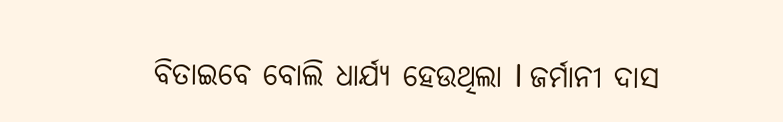ବିତାଇବେ ବୋଲି ଧାର୍ଯ୍ୟ ହେଉଥିଲା l ଜର୍ମାନୀ ଦାସ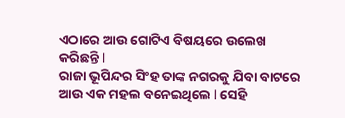ଏଠାରେ ଆଉ ଗୋଟିଏ ବିଷୟରେ ଉଲେଖ କରିଛନ୍ତି l
ରାଜା ଭୂପିନ୍ଦର ସିଂହ ତାଙ୍କ ନଗରକୁ ଯିବା ବାଟରେ ଆଉ ଏକ ମହଲ ବନେଇଥିଲେ l ସେହି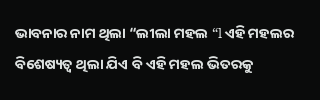ଭାବନାର ନାମ ଥିଲା “ଲୀଲା ମହଲ “l ଏହି ମହଲର ବିଶେଷ୍ୟତ୍ବ ଥିଲା ଯିଏ ବି ଏହି ମହଲ ଭିତରକୁ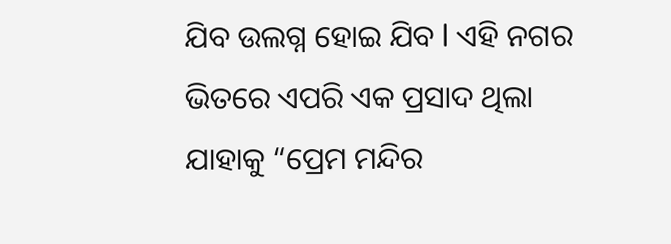ଯିବ ଉଲଗ୍ନ ହୋଇ ଯିବ l ଏହି ନଗର ଭିତରେ ଏପରି ଏକ ପ୍ରସାଦ ଥିଲା ଯାହାକୁ “ପ୍ରେମ ମନ୍ଦିର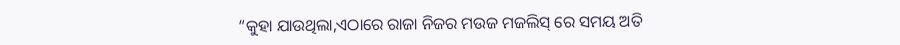“କୁହା ଯାଉଥିଲା,ଏଠାରେ ରାଜା ନିଜର ମଉଜ ମଜଲିସ୍ ରେ ସମୟ ଅତି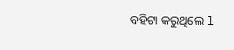ବହିଟା କରୁଥିଲେ l